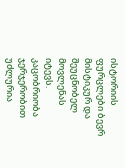ისტორიის ფურცლები ბევრ მისტიკურ და შეუცნობელ მოვლენას იტევს. კაცობრიობა ჯერჯერობით უძლურია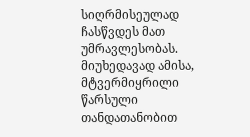სიღრმისეულად ჩასწვდეს მათ უმრავლესობას. მიუხედავად ამისა, მტვერმიყრილი წარსული თანდათანობით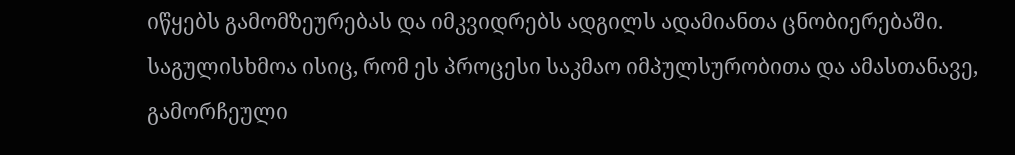იწყებს გამომზეურებას და იმკვიდრებს ადგილს ადამიანთა ცნობიერებაში. საგულისხმოა ისიც, რომ ეს პროცესი საკმაო იმპულსურობითა და ამასთანავე, გამორჩეული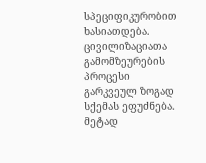სპეციფიკურობით ხასიათდება.
ცივილიზაციათა გამომზეურების პროცესი გარკვეულ ზოგად სქემას ეფუძნება. მეტად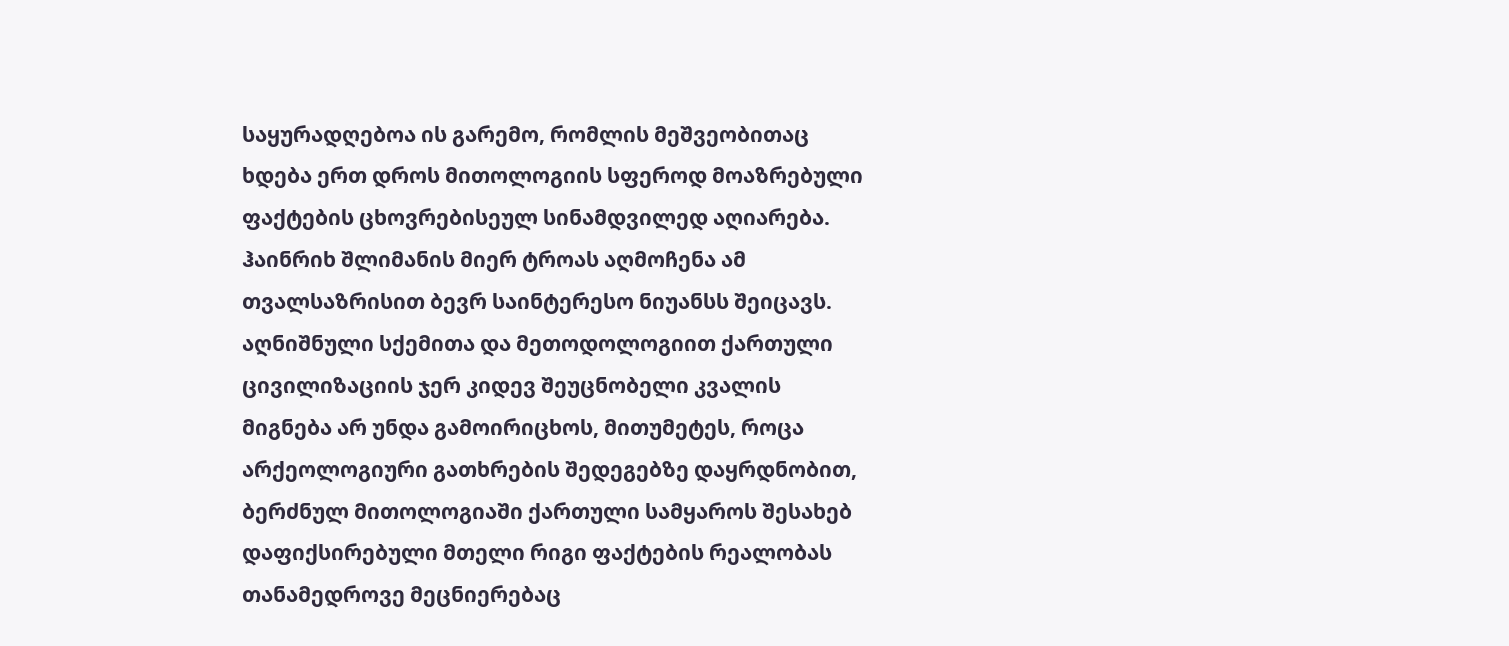საყურადღებოა ის გარემო, რომლის მეშვეობითაც ხდება ერთ დროს მითოლოგიის სფეროდ მოაზრებული ფაქტების ცხოვრებისეულ სინამდვილედ აღიარება.
ჰაინრიხ შლიმანის მიერ ტროას აღმოჩენა ამ თვალსაზრისით ბევრ საინტერესო ნიუანსს შეიცავს. აღნიშნული სქემითა და მეთოდოლოგიით ქართული ცივილიზაციის ჯერ კიდევ შეუცნობელი კვალის მიგნება არ უნდა გამოირიცხოს, მითუმეტეს, როცა არქეოლოგიური გათხრების შედეგებზე დაყრდნობით, ბერძნულ მითოლოგიაში ქართული სამყაროს შესახებ დაფიქსირებული მთელი რიგი ფაქტების რეალობას თანამედროვე მეცნიერებაც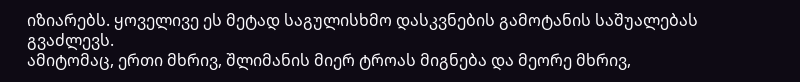იზიარებს. ყოველივე ეს მეტად საგულისხმო დასკვნების გამოტანის საშუალებას გვაძლევს.
ამიტომაც, ერთი მხრივ, შლიმანის მიერ ტროას მიგნება და მეორე მხრივ,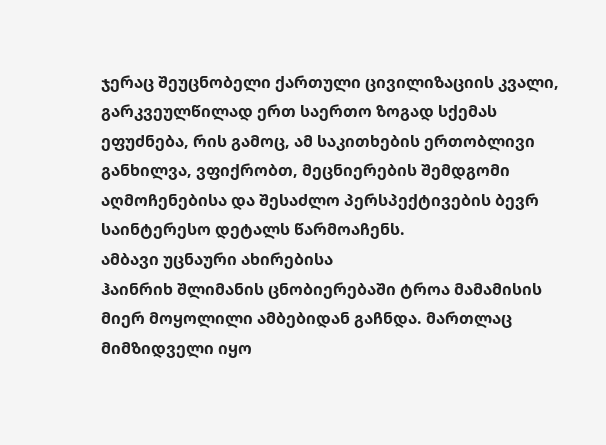ჯერაც შეუცნობელი ქართული ცივილიზაციის კვალი, გარკვეულწილად ერთ საერთო ზოგად სქემას ეფუძნება, რის გამოც, ამ საკითხების ერთობლივი განხილვა, ვფიქრობთ, მეცნიერების შემდგომი აღმოჩენებისა და შესაძლო პერსპექტივების ბევრ საინტერესო დეტალს წარმოაჩენს.
ამბავი უცნაური ახირებისა
ჰაინრიხ შლიმანის ცნობიერებაში ტროა მამამისის მიერ მოყოლილი ამბებიდან გაჩნდა. მართლაც მიმზიდველი იყო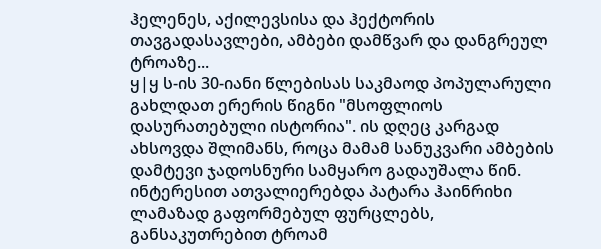ჰელენეს, აქილევსისა და ჰექტორის თავგადასავლები, ამბები დამწვარ და დანგრეულ ტროაზე...
ყ|ყ ს-ის 30-იანი წლებისას საკმაოდ პოპულარული გახლდათ ერერის წიგნი "მსოფლიოს დასურათებული ისტორია". ის დღეც კარგად ახსოვდა შლიმანს, როცა მამამ სანუკვარი ამბების დამტევი ჯადოსნური სამყარო გადაუშალა წინ. ინტერესით ათვალიერებდა პატარა ჰაინრიხი ლამაზად გაფორმებულ ფურცლებს, განსაკუთრებით ტროამ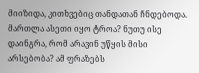მიიზიდა, კითხვებიც თანდათან ჩნდებოდა. მართლა ასეთი იყო ტროა? ნუთუ ისე დაინგრა, რომ არავინ უწყის მისი არსებობა? ამ ფრაზებს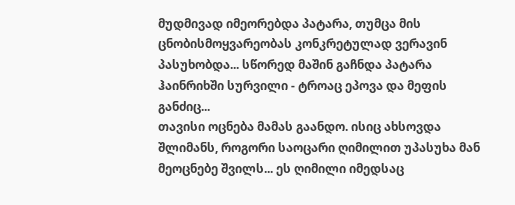მუდმივად იმეორებდა პატარა, თუმცა მის ცნობისმოყვარეობას კონკრეტულად ვერავინ პასუხობდა... სწორედ მაშინ გაჩნდა პატარა ჰაინრიხში სურვილი - ტროაც ეპოვა და მეფის განძიც...
თავისი ოცნება მამას გაანდო. ისიც ახსოვდა შლიმანს, როგორი საოცარი ღიმილით უპასუხა მან მეოცნებე შვილს... ეს ღიმილი იმედსაც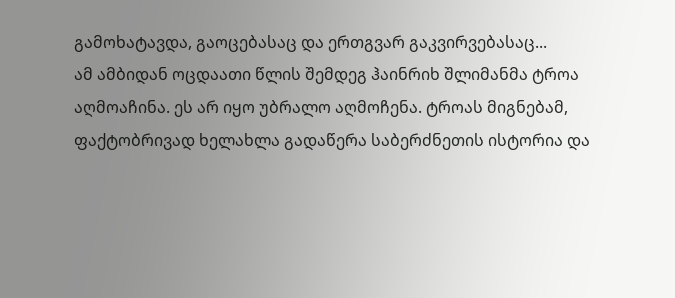გამოხატავდა, გაოცებასაც და ერთგვარ გაკვირვებასაც...
ამ ამბიდან ოცდაათი წლის შემდეგ ჰაინრიხ შლიმანმა ტროა აღმოაჩინა. ეს არ იყო უბრალო აღმოჩენა. ტროას მიგნებამ, ფაქტობრივად ხელახლა გადაწერა საბერძნეთის ისტორია და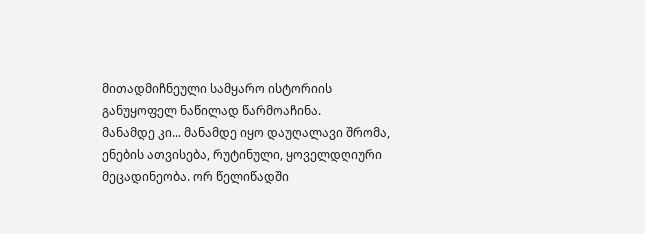მითადმიჩნეული სამყარო ისტორიის განუყოფელ ნაწილად წარმოაჩინა.
მანამდე კი... მანამდე იყო დაუღალავი შრომა, ენების ათვისება, რუტინული, ყოველდღიური მეცადინეობა. ორ წელიწადში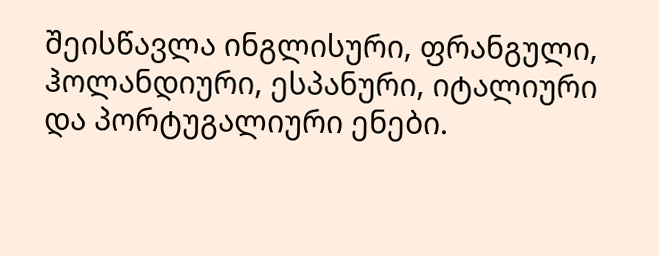შეისწავლა ინგლისური, ფრანგული, ჰოლანდიური, ესპანური, იტალიური და პორტუგალიური ენები.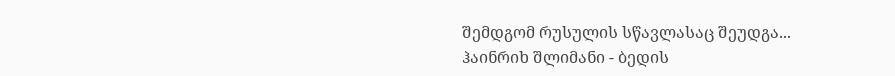შემდგომ რუსულის სწავლასაც შეუდგა...
ჰაინრიხ შლიმანი - ბედის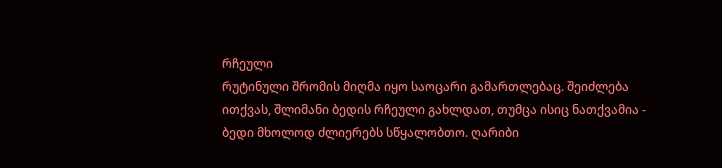რჩეული
რუტინული შრომის მიღმა იყო საოცარი გამართლებაც. შეიძლება ითქვას, შლიმანი ბედის რჩეული გახლდათ, თუმცა ისიც ნათქვამია - ბედი მხოლოდ ძლიერებს სწყალობთო. ღარიბი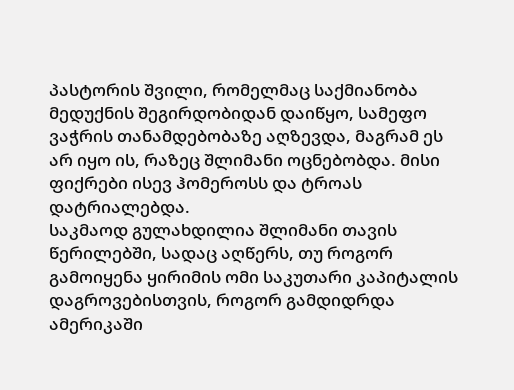პასტორის შვილი, რომელმაც საქმიანობა მედუქნის შეგირდობიდან დაიწყო, სამეფო ვაჭრის თანამდებობაზე აღზევდა, მაგრამ ეს არ იყო ის, რაზეც შლიმანი ოცნებობდა. მისი ფიქრები ისევ ჰომეროსს და ტროას დატრიალებდა.
საკმაოდ გულახდილია შლიმანი თავის წერილებში, სადაც აღწერს, თუ როგორ გამოიყენა ყირიმის ომი საკუთარი კაპიტალის დაგროვებისთვის, როგორ გამდიდრდა ამერიკაში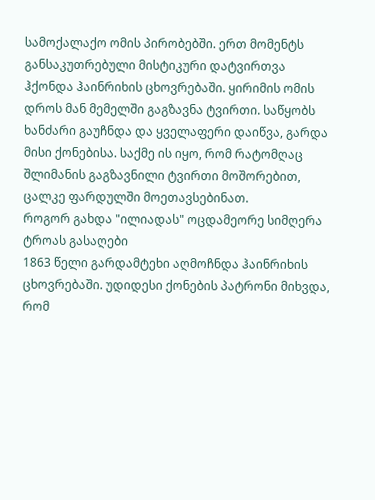სამოქალაქო ომის პირობებში. ერთ მომენტს განსაკუთრებული მისტიკური დატვირთვა ჰქონდა ჰაინრიხის ცხოვრებაში. ყირიმის ომის დროს მან მემელში გაგზავნა ტვირთი. საწყობს ხანძარი გაუჩნდა და ყველაფერი დაიწვა, გარდა მისი ქონებისა. საქმე ის იყო, რომ რატომღაც შლიმანის გაგზავნილი ტვირთი მოშორებით, ცალკე ფარდულში მოეთავსებინათ.
როგორ გახდა "ილიადას" ოცდამეორე სიმღერა ტროას გასაღები
1863 წელი გარდამტეხი აღმოჩნდა ჰაინრიხის ცხოვრებაში. უდიდესი ქონების პატრონი მიხვდა, რომ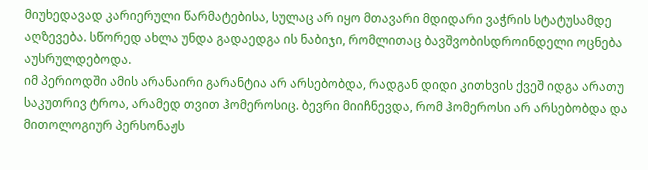მიუხედავად კარიერული წარმატებისა, სულაც არ იყო მთავარი მდიდარი ვაჭრის სტატუსამდე აღზევება. სწორედ ახლა უნდა გადაედგა ის ნაბიჯი, რომლითაც ბავშვობისდროინდელი ოცნება აუსრულდებოდა.
იმ პერიოდში ამის არანაირი გარანტია არ არსებობდა, რადგან დიდი კითხვის ქვეშ იდგა არათუ საკუთრივ ტროა, არამედ თვით ჰომეროსიც. ბევრი მიიჩნევდა, რომ ჰომეროსი არ არსებობდა და მითოლოგიურ პერსონაჟს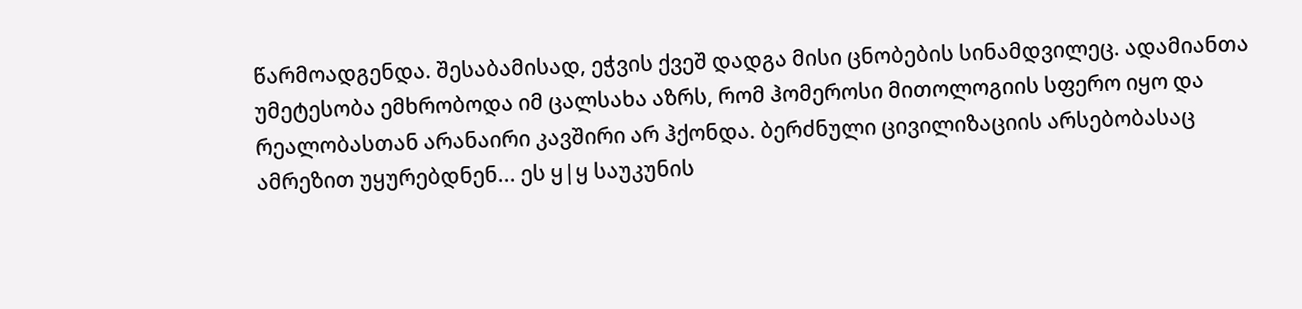წარმოადგენდა. შესაბამისად, ეჭვის ქვეშ დადგა მისი ცნობების სინამდვილეც. ადამიანთა უმეტესობა ემხრობოდა იმ ცალსახა აზრს, რომ ჰომეროსი მითოლოგიის სფერო იყო და რეალობასთან არანაირი კავშირი არ ჰქონდა. ბერძნული ცივილიზაციის არსებობასაც ამრეზით უყურებდნენ... ეს ყ|ყ საუკუნის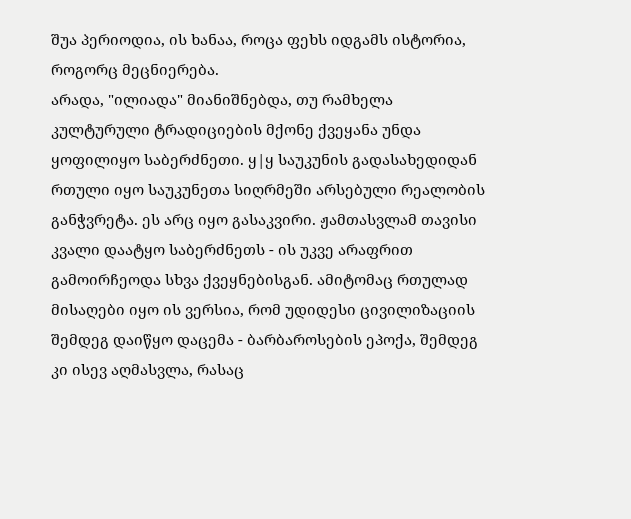შუა პერიოდია, ის ხანაა, როცა ფეხს იდგამს ისტორია, როგორც მეცნიერება.
არადა, "ილიადა" მიანიშნებდა, თუ რამხელა კულტურული ტრადიციების მქონე ქვეყანა უნდა ყოფილიყო საბერძნეთი. ყ|ყ საუკუნის გადასახედიდან რთული იყო საუკუნეთა სიღრმეში არსებული რეალობის განჭვრეტა. ეს არც იყო გასაკვირი. ჟამთასვლამ თავისი კვალი დაატყო საბერძნეთს - ის უკვე არაფრით გამოირჩეოდა სხვა ქვეყნებისგან. ამიტომაც რთულად მისაღები იყო ის ვერსია, რომ უდიდესი ცივილიზაციის შემდეგ დაიწყო დაცემა - ბარბაროსების ეპოქა, შემდეგ კი ისევ აღმასვლა, რასაც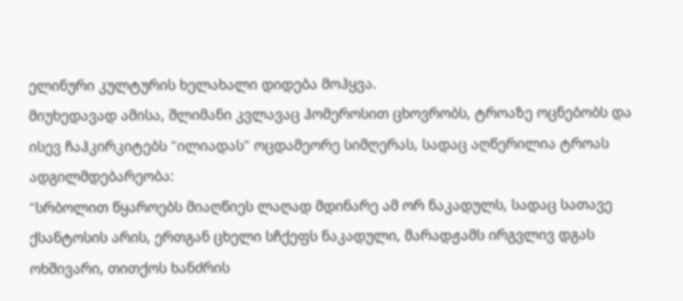ელინური კულტურის ხელახალი დიდება მოჰყვა.
მიუხედავად ამისა, შლიმანი კვლავაც ჰომეროსით ცხოვრობს, ტროაზე ოცნებობს და ისევ ჩაჰკირკიტებს "ილიადას" ოცდამეორე სიმღერას, სადაც აღწერილია ტროას ადგილმდებარეობა:
"სრბოლით წყაროებს მიაღწიეს ლაღად მდინარე ამ ორ ნაკადულს, სადაც სათავე ქსანტოსის არის, ერთგან ცხელი სჩქეფს ნაკადული, მარადჟამს ირგვლივ დგას ოხშივარი, თითქოს ხანძრის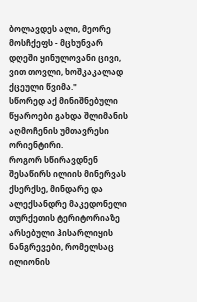ბოლავდეს ალი, მეორე მოსჩქეფს - მცხუნვარ დღეში ყინულოვანი ცივი, ვით თოვლი, ხოშკაკალად ქცეული წვიმა."
სწორედ აქ მინიშნებული წყაროები გახდა შლიმანის აღმოჩენის უმთავრესი ორიენტირი.
როგორ სწირავდნენ შესაწირს ილიის მინერვას ქსერქსე, მინდარე და ალექსანდრე მაკედონელი
თურქეთის ტერიტორიაზე არსებული ჰისარლიყის ნანგრევები, რომელსაც ილიონის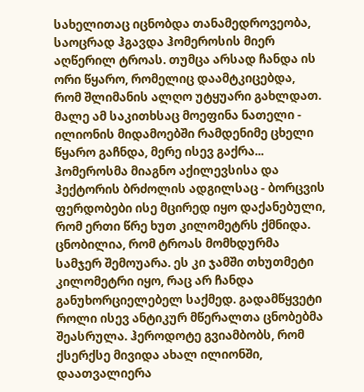სახელითაც იცნობდა თანამედროვეობა, საოცრად ჰგავდა ჰომეროსის მიერ აღწერილ ტროას. თუმცა არსად ჩანდა ის ორი წყარო, რომელიც დაამტკიცებდა, რომ შლიმანის ალღო უტყუარი გახლდათ. მალე ამ საკითხსაც მოეფინა ნათელი - ილიონის მიდამოებში რამდენიმე ცხელი წყარო გაჩნდა, მერე ისევ გაქრა...
ჰომეროსმა მიაგნო აქილევსისა და ჰექტორის ბრძოლის ადგილსაც - ბორცვის ფერდობები ისე მცირედ იყო დაქანებული, რომ ერთი წრე ხუთ კილომეტრს ქმნიდა. ცნობილია, რომ ტროას მომხდურმა სამჯერ შემოუარა. ეს კი ჯამში თხუთმეტი კილომეტრი იყო, რაც არ ჩანდა განუხორციელებელ საქმედ. გადამწყვეტი როლი ისევ ანტიკურ მწერალთა ცნობებმა შეასრულა. ჰეროდოტე გვიამბობს, რომ ქსერქსე მივიდა ახალ ილიონში, დაათვალიერა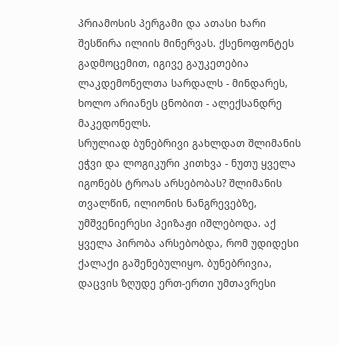პრიამოსის პერგამი და ათასი ხარი შესწირა ილიის მინერვას. ქსენოფონტეს გადმოცემით, იგივე გაუკეთებია ლაკდემონელთა სარდალს - მინდარეს, ხოლო არიანეს ცნობით - ალექსანდრე მაკედონელს.
სრულიად ბუნებრივი გახლდათ შლიმანის ეჭვი და ლოგიკური კითხვა - ნუთუ ყველა იგონებს ტროას არსებობას? შლიმანის თვალწინ, ილიონის ნანგრევებზე, უმშვენიერესი პეიზაჟი იშლებოდა. აქ ყველა პირობა არსებობდა, რომ უდიდესი ქალაქი გაშენებულიყო. ბუნებრივია, დაცვის ზღუდე ერთ-ერთი უმთავრესი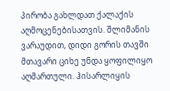პირობა გახლდათ ქალაქის აღმოცენებისათვის. შლიმანის ვარაუდით, დიდი გორის თავში მთავარი ციხე უნდა ყოფილიყო აღმართული. ჰისარლიყის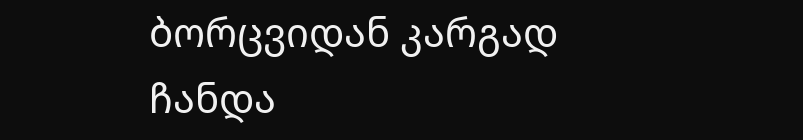ბორცვიდან კარგად ჩანდა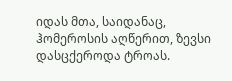იდას მთა, საიდანაც, ჰომეროსის აღწერით, ზევსი დასცქეროდა ტროას.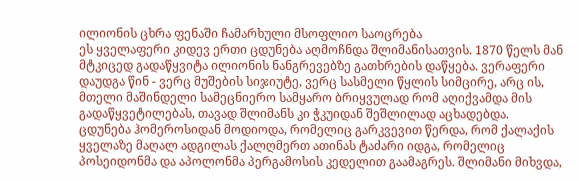ილიონის ცხრა ფენაში ჩამარხული მსოფლიო საოცრება
ეს ყველაფერი კიდევ ერთი ცდუნება აღმოჩნდა შლიმანისათვის. 1870 წელს მან მტკიცედ გადაწყვიტა ილიონის ნანგრევებზე გათხრების დაწყება. ვერაფერი დაუდგა წინ - ვერც მუშების სიჯიუტე, ვერც სასმელი წყლის სიმცირე, არც ის, მთელი მაშინდელი სამეცნიერო სამყარო ბრიყვულად რომ აღიქვამდა მის გადაწყვეტილებას, თავად შლიმანს კი ჭკუიდან შეშლილად აცხადებდა.
ცდუნება ჰომეროსიდან მოდიოდა, რომელიც გარკვევით წერდა, რომ ქალაქის ყველაზე მაღალ ადგილას ქალღმერთ ათინას ტაძარი იდგა, რომელიც პოსეიდონმა და აპოლონმა პერგამოსის კედელით გაამაგრეს. შლიმანი მიხვდა,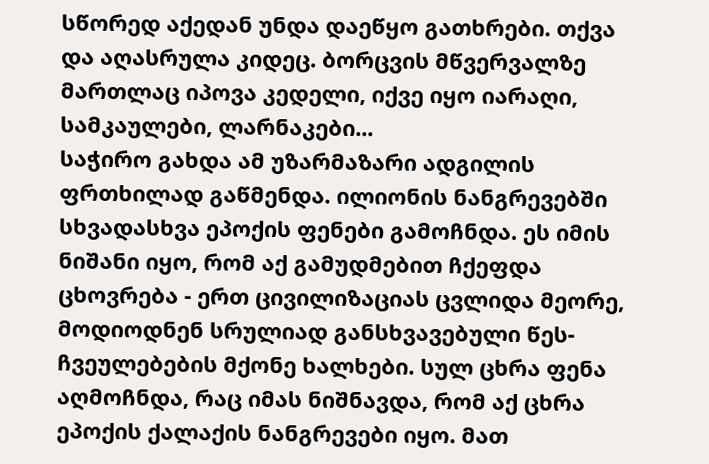სწორედ აქედან უნდა დაეწყო გათხრები. თქვა და აღასრულა კიდეც. ბორცვის მწვერვალზე მართლაც იპოვა კედელი, იქვე იყო იარაღი, სამკაულები, ლარნაკები...
საჭირო გახდა ამ უზარმაზარი ადგილის ფრთხილად გაწმენდა. ილიონის ნანგრევებში სხვადასხვა ეპოქის ფენები გამოჩნდა. ეს იმის ნიშანი იყო, რომ აქ გამუდმებით ჩქეფდა ცხოვრება - ერთ ცივილიზაციას ცვლიდა მეორე, მოდიოდნენ სრულიად განსხვავებული წეს-ჩვეულებების მქონე ხალხები. სულ ცხრა ფენა აღმოჩნდა, რაც იმას ნიშნავდა, რომ აქ ცხრა ეპოქის ქალაქის ნანგრევები იყო. მათ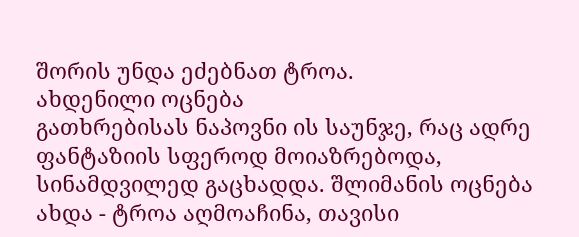შორის უნდა ეძებნათ ტროა.
ახდენილი ოცნება
გათხრებისას ნაპოვნი ის საუნჯე, რაც ადრე ფანტაზიის სფეროდ მოიაზრებოდა, სინამდვილედ გაცხადდა. შლიმანის ოცნება ახდა - ტროა აღმოაჩინა, თავისი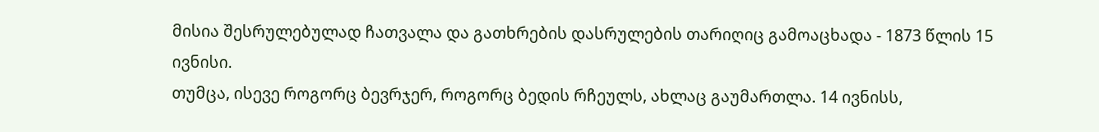მისია შესრულებულად ჩათვალა და გათხრების დასრულების თარიღიც გამოაცხადა - 1873 წლის 15 ივნისი.
თუმცა, ისევე როგორც ბევრჯერ, როგორც ბედის რჩეულს, ახლაც გაუმართლა. 14 ივნისს,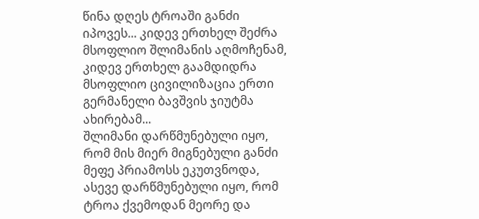წინა დღეს ტროაში განძი იპოვეს... კიდევ ერთხელ შეძრა მსოფლიო შლიმანის აღმოჩენამ, კიდევ ერთხელ გაამდიდრა მსოფლიო ცივილიზაცია ერთი გერმანელი ბავშვის ჯიუტმა ახირებამ...
შლიმანი დარწმუნებული იყო, რომ მის მიერ მიგნებული განძი მეფე პრიამოსს ეკუთვნოდა, ასევე დარწმუნებული იყო, რომ ტროა ქვემოდან მეორე და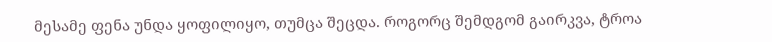მესამე ფენა უნდა ყოფილიყო, თუმცა შეცდა. როგორც შემდგომ გაირკვა, ტროა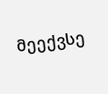მეექვსე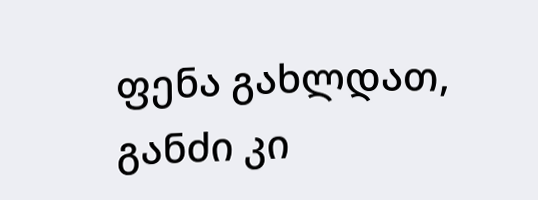ფენა გახლდათ, განძი კი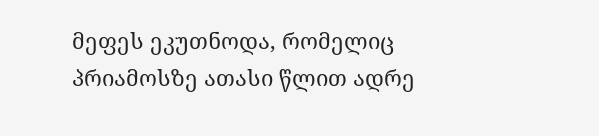მეფეს ეკუთნოდა, რომელიც პრიამოსზე ათასი წლით ადრე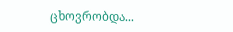ცხოვრობდა...